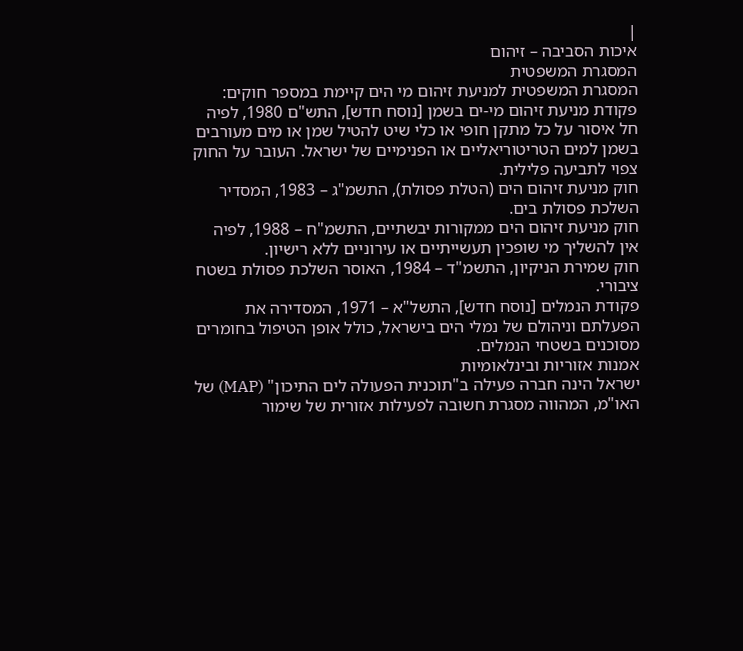|
איכות הסביבה – זיהום
המסגרת המשפטית
המסגרת המשפטית למניעת זיהום מי הים קיימת במספר חוקים:
פקודת מניעת זיהום מי-ים בשמן [נוסח חדש], התש"ם 1980, לפיה חל איסור על כל מתקן חופי או כלי שיט להטיל שמן או מים מעורבים בשמן למים הטריטוריאליים או הפנימיים של ישראל. העובר על החוק צפוי לתביעה פלילית.
חוק מניעת זיהום הים (הטלת פסולת), התשמ"ג – 1983, המסדיר השלכת פסולת בים.
חוק מניעת זיהום הים ממקורות יבשתיים, התשמ"ח – 1988, לפיה אין להשליך מי שופכין תעשייתיים או עירוניים ללא רישיון.
חוק שמירת הניקיון, התשמ"ד – 1984, האוסר השלכת פסולת בשטח ציבורי.
פקודת הנמלים [נוסח חדש], התשל"א – 1971, המסדירה את הפעלתם וניהולם של נמלי הים בישראל, כולל אופן הטיפול בחומרים מסוכנים בשטחי הנמלים.
אמנות אזוריות ובינלאומיות
ישראל הינה חברה פעילה ב"תוכנית הפעולה לים התיכון" (MAP) של האו"מ, המהווה מסגרת חשובה לפעילות אזורית של שימור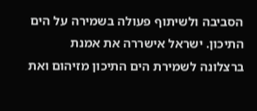הסביבה ולשיתוף פעולה בשמירה על הים התיכון. ישראל אישררה את אמנת ברצלונה לשמירת הים התיכון מזיהום ואת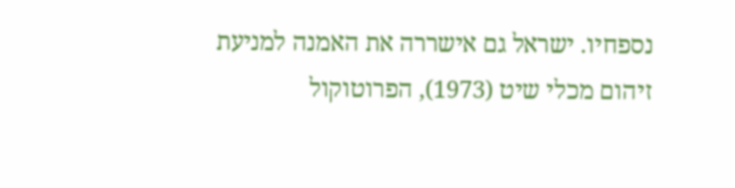נספחיו. ישראל גם אישררה את האמנה למניעת זיהום מכלי שיט (1973), הפרוטוקול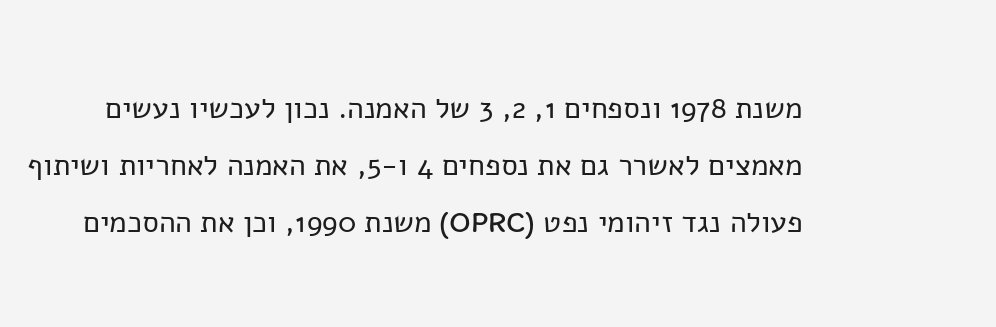משנת 1978 ונספחים 1, 2, 3 של האמנה. נכון לעכשיו נעשים מאמצים לאשרר גם את נספחים 4 ו-5, את האמנה לאחריות ושיתוף פעולה נגד זיהומי נפט (OPRC) משנת 1990, וכן את ההסכמים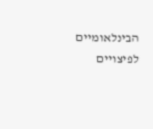הבינלאומיים לפיצויים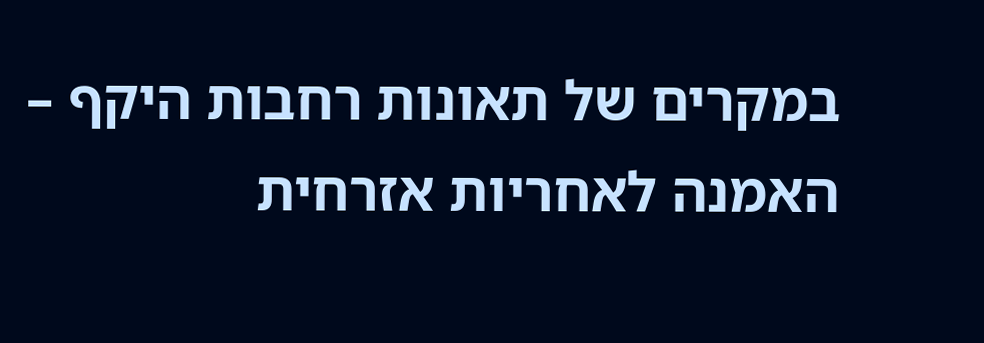במקרים של תאונות רחבות היקף – האמנה לאחריות אזרחית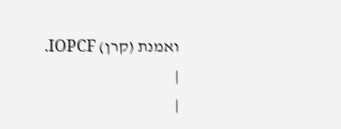ואמנת (קרן) IOPCF.
|
|